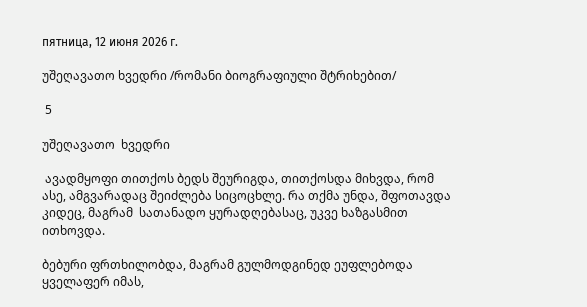пятница, 12 июня 2026 г.

უშეღავათო ხვედრი /რომანი ბიოგრაფიული შტრიხებით/

 5

უშეღავათო  ხვედრი

 ავადმყოფი თითქოს ბედს შეურიგდა, თითქოსდა მიხვდა, რომ ასე, ამგვარადაც შეიძლება სიცოცხლე. რა თქმა უნდა, შფოთავდა კიდეც, მაგრამ  სათანადო ყურადღებასაც, უკვე ხაზგასმით ითხოვდა.

ბებური ფრთხილობდა, მაგრამ გულმოდგინედ ეუფლებოდა ყველაფერ იმას,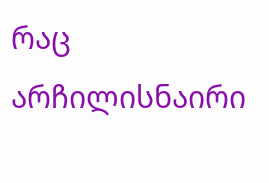რაც არჩილისნაირი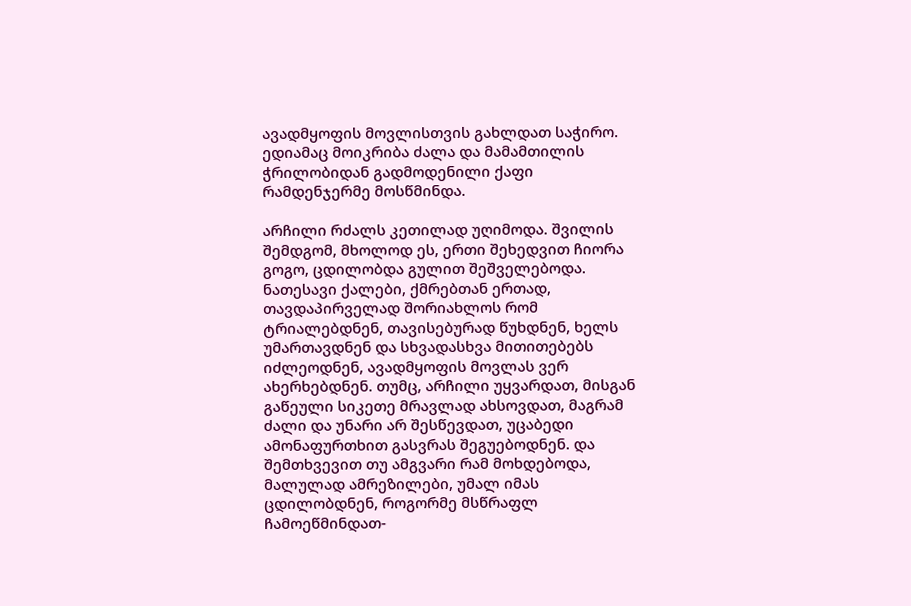ავადმყოფის მოვლისთვის გახლდათ საჭირო. ედიამაც მოიკრიბა ძალა და მამამთილის ჭრილობიდან გადმოდენილი ქაფი რამდენჯერმე მოსწმინდა.

არჩილი რძალს კეთილად უღიმოდა. შვილის შემდგომ, მხოლოდ ეს, ერთი შეხედვით ჩიორა გოგო, ცდილობდა გულით შეშველებოდა.  ნათესავი ქალები, ქმრებთან ერთად, თავდაპირველად შორიახლოს რომ ტრიალებდნენ, თავისებურად წუხდნენ, ხელს უმართავდნენ და სხვადასხვა მითითებებს იძლეოდნენ, ავადმყოფის მოვლას ვერ ახერხებდნენ. თუმც, არჩილი უყვარდათ, მისგან გაწეული სიკეთე მრავლად ახსოვდათ, მაგრამ ძალი და უნარი არ შესწევდათ, უცაბედი ამონაფურთხით გასვრას შეგუებოდნენ. და შემთხვევით თუ ამგვარი რამ მოხდებოდა, მალულად ამრეზილები, უმალ იმას ცდილობდნენ, როგორმე მსწრაფლ ჩამოეწმინდათ-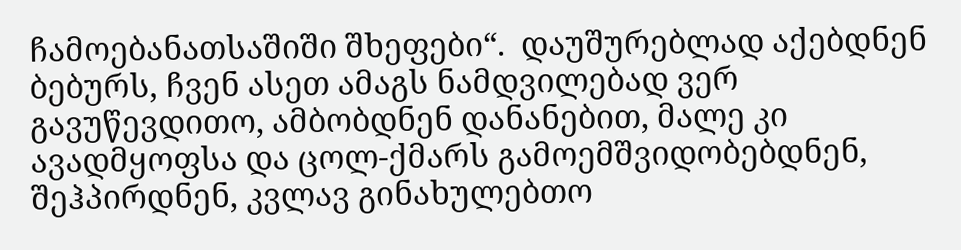ჩამოებანათსაშიში შხეფები“.  დაუშურებლად აქებდნენ ბებურს, ჩვენ ასეთ ამაგს ნამდვილებად ვერ გავუწევდითო, ამბობდნენ დანანებით, მალე კი ავადმყოფსა და ცოლ-ქმარს გამოემშვიდობებდნენ, შეჰპირდნენ, კვლავ გინახულებთო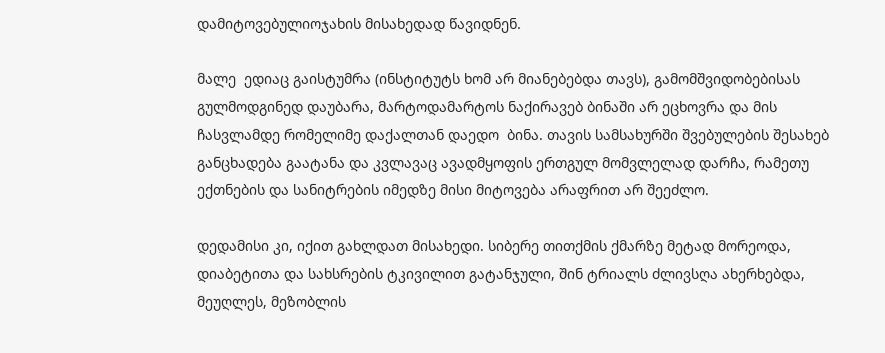დამიტოვებულიოჯახის მისახედად წავიდნენ.

მალე  ედიაც გაისტუმრა (ინსტიტუტს ხომ არ მიანებებდა თავს), გამომშვიდობებისას გულმოდგინედ დაუბარა, მარტოდამარტოს ნაქირავებ ბინაში არ ეცხოვრა და მის ჩასვლამდე რომელიმე დაქალთან დაედო  ბინა. თავის სამსახურში შვებულების შესახებ განცხადება გაატანა და კვლავაც ავადმყოფის ერთგულ მომვლელად დარჩა, რამეთუ  ექთნების და სანიტრების იმედზე მისი მიტოვება არაფრით არ შეეძლო.

დედამისი კი, იქით გახლდათ მისახედი. სიბერე თითქმის ქმარზე მეტად მორეოდა, დიაბეტითა და სახსრების ტკივილით გატანჯული, შინ ტრიალს ძლივსღა ახერხებდა, მეუღლეს, მეზობლის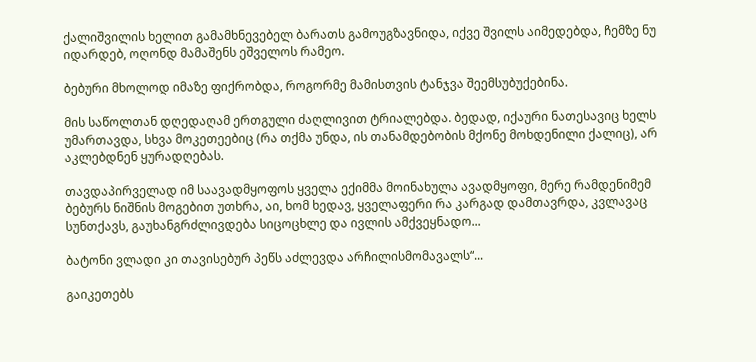ქალიშვილის ხელით გამამხნევებელ ბარათს გამოუგზავნიდა, იქვე შვილს აიმედებდა, ჩემზე ნუ იდარდებ, ოღონდ მამაშენს ეშველოს რამეო.

ბებური მხოლოდ იმაზე ფიქრობდა, როგორმე მამისთვის ტანჯვა შეემსუბუქებინა.

მის საწოლთან დღედაღამ ერთგული ძაღლივით ტრიალებდა. ბედად, იქაური ნათესავიც ხელს უმართავდა, სხვა მოკეთეებიც (რა თქმა უნდა, ის თანამდებობის მქონე მოხდენილი ქალიც), არ აკლებდნენ ყურადღებას.

თავდაპირველად იმ საავადმყოფოს ყველა ექიმმა მოინახულა ავადმყოფი, მერე რამდენიმემ ბებურს ნიშნის მოგებით უთხრა, აი, ხომ ხედავ, ყველაფერი რა კარგად დამთავრდა, კვლავაც სუნთქავს, გაუხანგრძლივდება სიცოცხლე და ივლის ამქვეყნადო...

ბატონი ვლადი კი თავისებურ პეწს აძლევდა არჩილისმომავალს“...

გაიკეთებს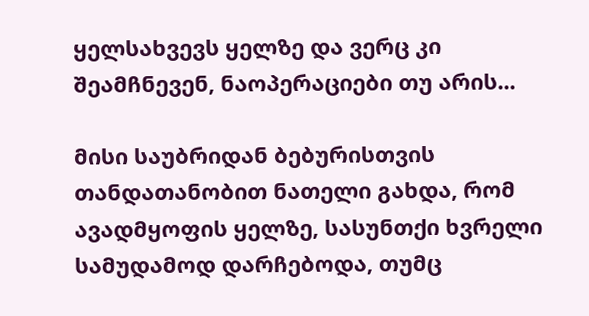ყელსახვევს ყელზე და ვერც კი შეამჩნევენ, ნაოპერაციები თუ არის...

მისი საუბრიდან ბებურისთვის თანდათანობით ნათელი გახდა, რომ ავადმყოფის ყელზე, სასუნთქი ხვრელი სამუდამოდ დარჩებოდა, თუმც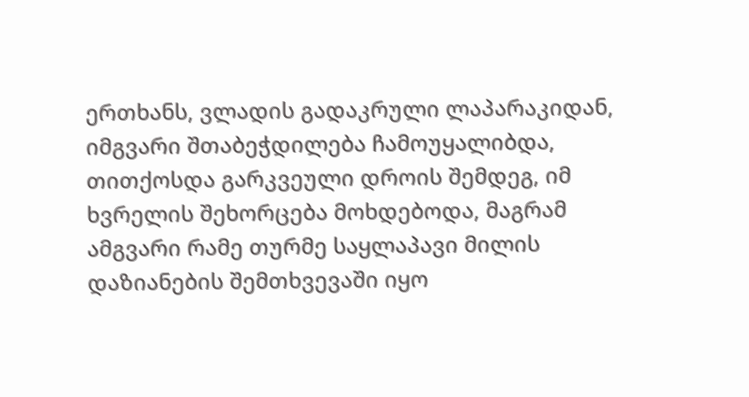ერთხანს, ვლადის გადაკრული ლაპარაკიდან, იმგვარი შთაბეჭდილება ჩამოუყალიბდა, თითქოსდა გარკვეული დროის შემდეგ, იმ ხვრელის შეხორცება მოხდებოდა, მაგრამ ამგვარი რამე თურმე საყლაპავი მილის დაზიანების შემთხვევაში იყო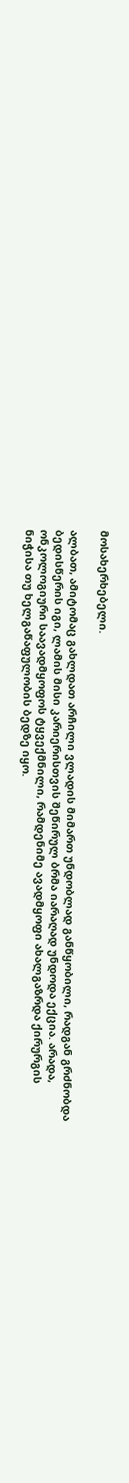მოსახერხებელი.

ალბათ, ამიტომაც გახლდათ არჩილი ვლადის მიმართ უნდობლად განწყობილი, რადგან გრძნობდა ბედისწერის იგი, ლამის მისი კარიერისთვის შეწირულ ბრმა იარაღად უნდოდა ექცია. არადა, ონკოლოგიური საავადმყოფოს ტყვექმნილი, რამდენიმე ავადმყოფი ახალგაზრდა ქირურგის ნიჭისა თუ ხელგაწაფულობის ბედზე იყო.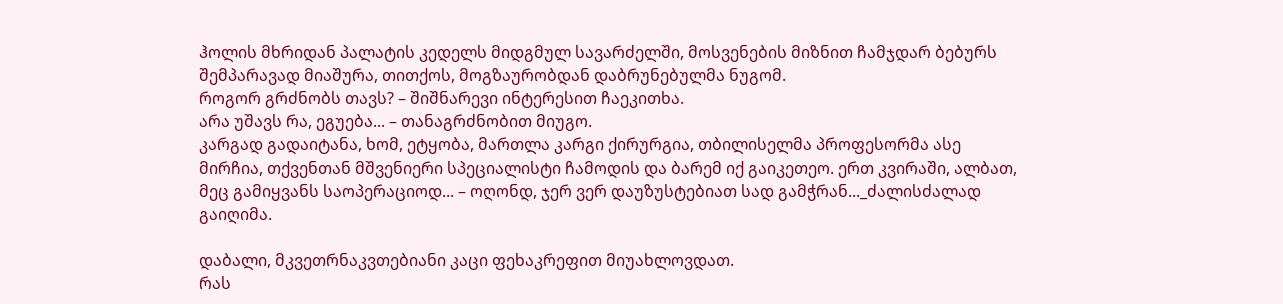ჰოლის მხრიდან პალატის კედელს მიდგმულ სავარძელში, მოსვენების მიზნით ჩამჯდარ ბებურს შემპარავად მიაშურა, თითქოს, მოგზაურობდან დაბრუნებულმა ნუგომ.
როგორ გრძნობს თავს? – შიშნარევი ინტერესით ჩაეკითხა.
არა უშავს რა, ეგუება... – თანაგრძნობით მიუგო.
კარგად გადაიტანა, ხომ, ეტყობა, მართლა კარგი ქირურგია, თბილისელმა პროფესორმა ასე მირჩია, თქვენთან მშვენიერი სპეციალისტი ჩამოდის და ბარემ იქ გაიკეთეო. ერთ კვირაში, ალბათ, მეც გამიყვანს საოპერაციოდ... – ოღონდ, ჯერ ვერ დაუზუსტებიათ სად გამჭრან..._ძალისძალად გაიღიმა.

დაბალი, მკვეთრნაკვთებიანი კაცი ფეხაკრეფით მიუახლოვდათ.
რას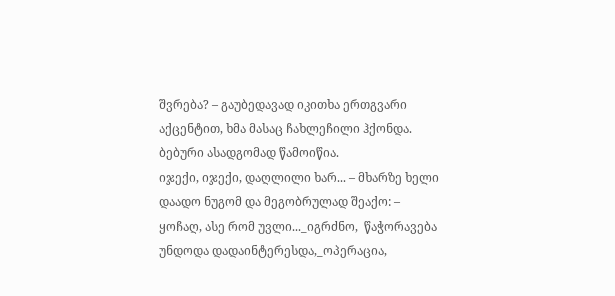შვრება? – გაუბედავად იკითხა ერთგვარი აქცენტით, ხმა მასაც ჩახლეჩილი ჰქონდა.
ბებური ასადგომად წამოიწია.
იჯექი, იჯექი, დაღლილი ხარ... – მხარზე ხელი დაადო ნუგომ და მეგობრულად შეაქო: – ყოჩაღ, ასე რომ უვლი..._იგრძნო,  წაჭორავება უნდოდა დადაინტერესდა,_ოპერაცია,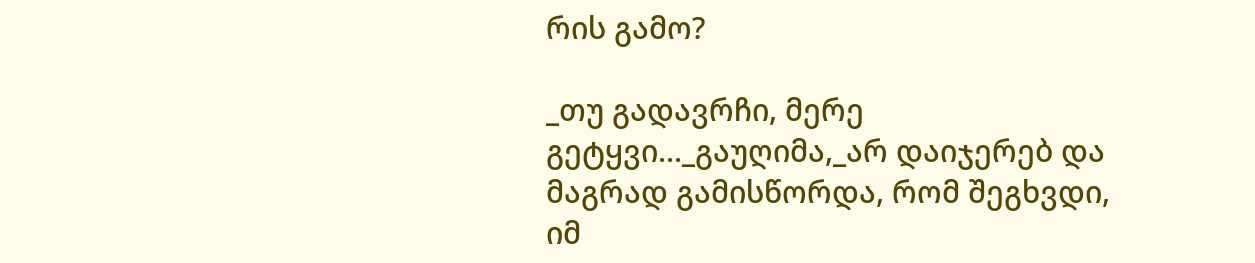რის გამო?

_თუ გადავრჩი, მერე გეტყვი..._გაუღიმა,_არ დაიჯერებ და მაგრად გამისწორდა, რომ შეგხვდი, იმ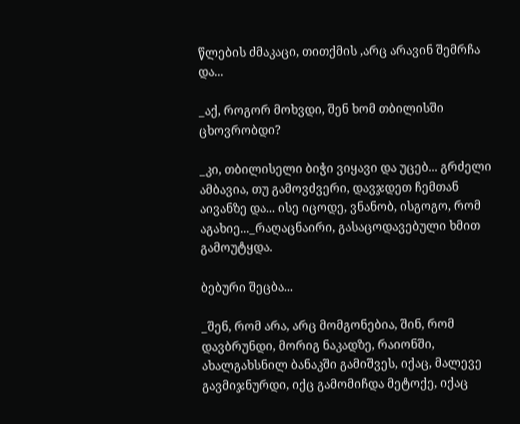წლების ძმაკაცი, თითქმის ,არც არავინ შემრჩა და...

_აქ, როგორ მოხვდი, შენ ხომ თბილისში ცხოვრობდი?

_კი, თბილისელი ბიჭი ვიყავი და უცებ... გრძელი ამბავია, თუ გამოვძვერი, დავჯდეთ ჩემთან აივანზე და... ისე იცოდე, ვნანობ, ისგოგო, რომ აგახიე..._რაღაცნაირი, გასაცოდავებული ხმით გამოუტყდა.

ბებური შეცბა...

_შენ, რომ არა, არც მომგონებია, შინ, რომ დავბრუნდი, მორიგ ნაკადზე, რაიონში, ახალგახსნილ ბანაკში გამიშვეს, იქაც, მალევე გავმიჯნურდი, იქც გამომიჩდა მეტოქე, იქაც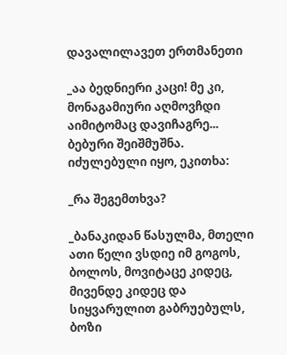დავალილავეთ ერთმანეთი

_აა ბედნიერი კაცი! მე კი, მონაგამიური აღმოვჩდი აიმიტომაც დავიჩაგრე...
ბებური შეიშმუშნა. იძულებული იყო, ეკითხა:

_რა შეგემთხვა?

_ბანაკიდან წასულმა, მთელი ათი წელი ვსდიე იმ გოგოს, ბოლოს, მოვიტაცე კიდეც, მივენდე კიდეც და სიყვარულით გაბრუებულს, ბოზი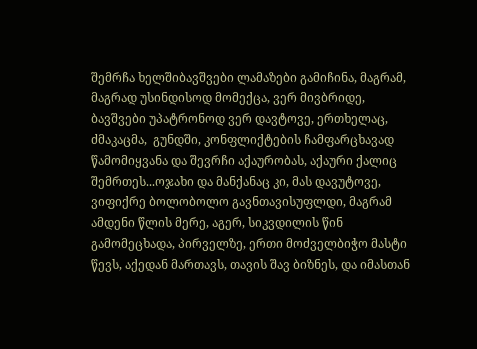შემრჩა ხელშიბავშვები ლამაზები გამიჩინა, მაგრამ, მაგრად უსინდისოდ მომექცა, ვერ მივბრიდე, ბავშვები უპატრონოდ ვერ დავტოვე, ერთხელაც,  ძმაკაცმა,  გუნდში, კონფლიქტების ჩამფარცხავად წამომიყვანა და შევრჩი აქაურობას, აქაური ქალიც შემრთეს...ოჯახი და მანქანაც კი, მას დავუტოვე, ვიფიქრე ბოლობოლო გავნთავისუფლდი, მაგრამ ამდენი წლის მერე, აგერ, სიკვდილის წინ გამომეცხადა, პირველზე, ერთი მოძველბიჭო მასტი წევს, აქედან მართავს, თავის შავ ბიზნეს, და იმასთან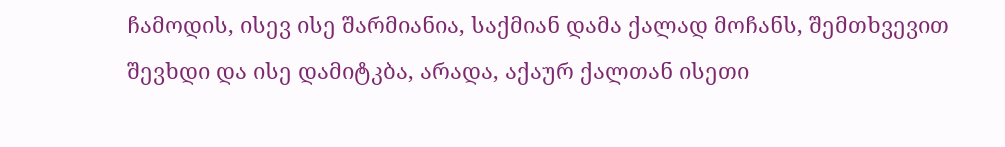ჩამოდის, ისევ ისე შარმიანია, საქმიან დამა ქალად მოჩანს, შემთხვევით შევხდი და ისე დამიტკბა, არადა, აქაურ ქალთან ისეთი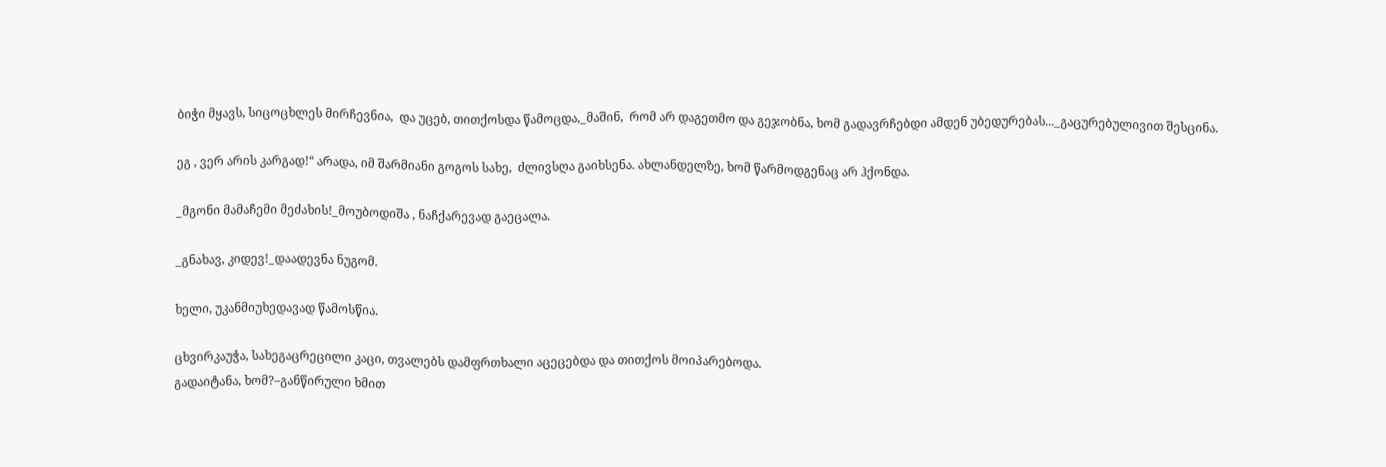ბიჭი მყავს, სიცოცხლეს მირჩევნია,  და უცებ, თითქოსდა წამოცდა,_მაშინ,  რომ არ დაგეთმო და გეჯობნა, ხომ გადავრჩებდი ამდენ უბედურებას..._გაცურებულივით შესცინა.

ეგ , ვერ არის კარგად!“ არადა, იმ შარმიანი გოგოს სახე,  ძლივსღა გაიხსენა. ახლანდელზე, ხომ წარმოდგენაც არ ჰქონდა.

_მგონი მამაჩემი მეძახის!_მოუბოდიშა , ნაჩქარევად გაეცალა.

_გნახავ, კიდევ!_დაადევნა ნუგომ.

ხელი, უკანმიუხედავად წამოსწია.

ცხვირკაუჭა, სახეგაცრეცილი კაცი, თვალებს დამფრთხალი აცეცებდა და თითქოს მოიპარებოდა.
გადაიტანა, ხომ?–განწირული ხმით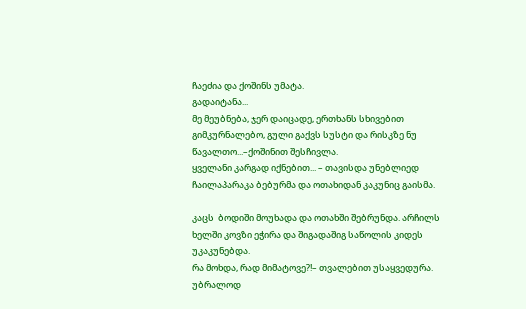ჩაეძია და ქოშინს უმატა.
გადაიტანა...
მე მეუბნება, ჯერ დაიცადე, ერთხანს სხივებით გიმკურნალებო, გული გაქვს სუსტი და რისკზე ნუ წავალთო...–ქოშინით შესჩივლა.
ყველანი კარგად იქნებით... – თავისდა უნებლიედ ჩაილაპარაკა ბებურმა და ოთახიდან კაკუნიც გაისმა.

კაცს  ბოდიში მოუხადა და ოთახში შებრუნდა. არჩილს ხელში კოვზი ეჭირა და შიგადაშიგ საწოლის კიდეს უკაკუნებდა.
რა მოხდა, რად მიმატოვე?!– თვალებით უსაყვედურა.
უბრალოდ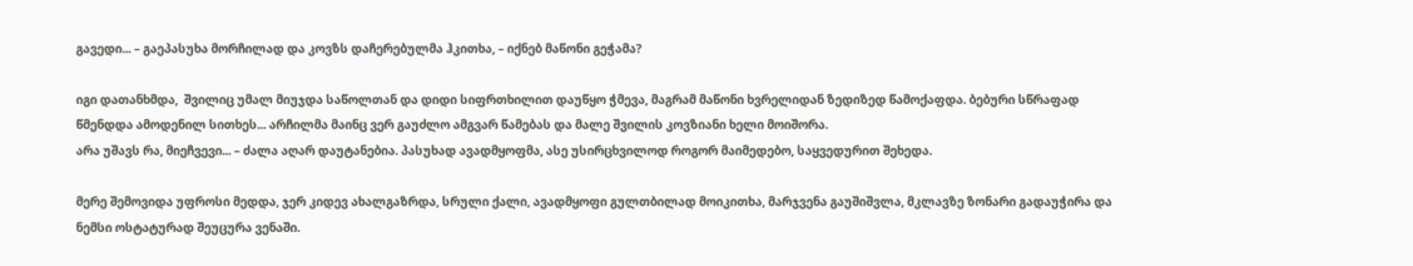გავედი... – გაეპასუხა მორჩილად და კოვზს დაჩერებულმა ჰკითხა, – იქნებ მაწონი გეჭამა?

იგი დათანხმდა,  შვილიც უმალ მიუჯდა საწოლთან და დიდი სიფრთხილით დაუწყო ჭმევა, მაგრამ მაწონი ხვრელიდან ზედიზედ წამოქაფდა. ბებური სწრაფად წმენდდა ამოდენილ სითხეს... არჩილმა მაინც ვერ გაუძლო ამგვარ წამებას და მალე შვილის კოვზიანი ხელი მოიშორა.
არა უშავს რა, მიეჩვევი... – ძალა აღარ დაუტანებია. პასუხად ავადმყოფმა, ასე უსირცხვილოდ როგორ მაიმედებო, საყვედურით შეხედა.

მერე შემოვიდა უფროსი მედდა, ჯერ კიდევ ახალგაზრდა, სრული ქალი, ავადმყოფი გულთბილად მოიკითხა, მარჯვენა გაუშიშვლა, მკლავზე ზონარი გადაუჭირა და ნემსი ოსტატურად შეუცურა ვენაში.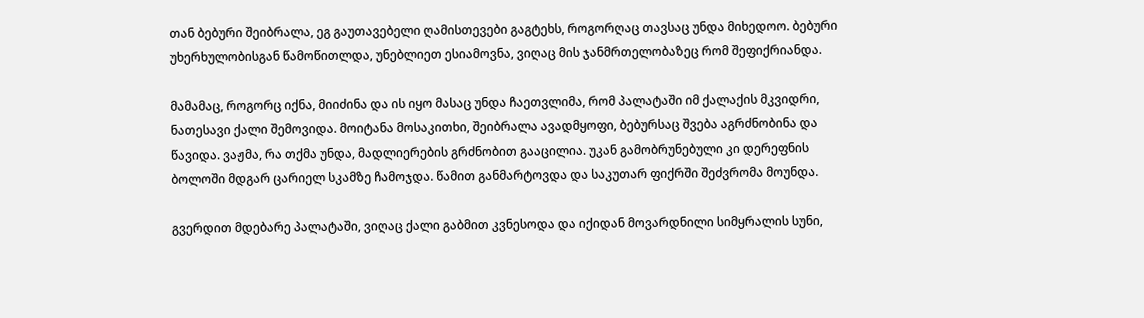თან ბებური შეიბრალა, ეგ გაუთავებელი ღამისთევები გაგტეხს, როგორღაც თავსაც უნდა მიხედოო. ბებური უხერხულობისგან წამოწითლდა, უნებლიეთ ესიამოვნა, ვიღაც მის ჯანმრთელობაზეც რომ შეფიქრიანდა.

მამამაც, როგორც იქნა, მიიძინა და ის იყო მასაც უნდა ჩაეთვლიმა, რომ პალატაში იმ ქალაქის მკვიდრი, ნათესავი ქალი შემოვიდა. მოიტანა მოსაკითხი, შეიბრალა ავადმყოფი, ბებურსაც შვება აგრძნობინა და წავიდა. ვაჟმა, რა თქმა უნდა, მადლიერების გრძნობით გააცილია. უკან გამობრუნებული კი დერეფნის ბოლოში მდგარ ცარიელ სკამზე ჩამოჯდა. წამით განმარტოვდა და საკუთარ ფიქრში შეძვრომა მოუნდა.

გვერდით მდებარე პალატაში, ვიღაც ქალი გაბმით კვნესოდა და იქიდან მოვარდნილი სიმყრალის სუნი,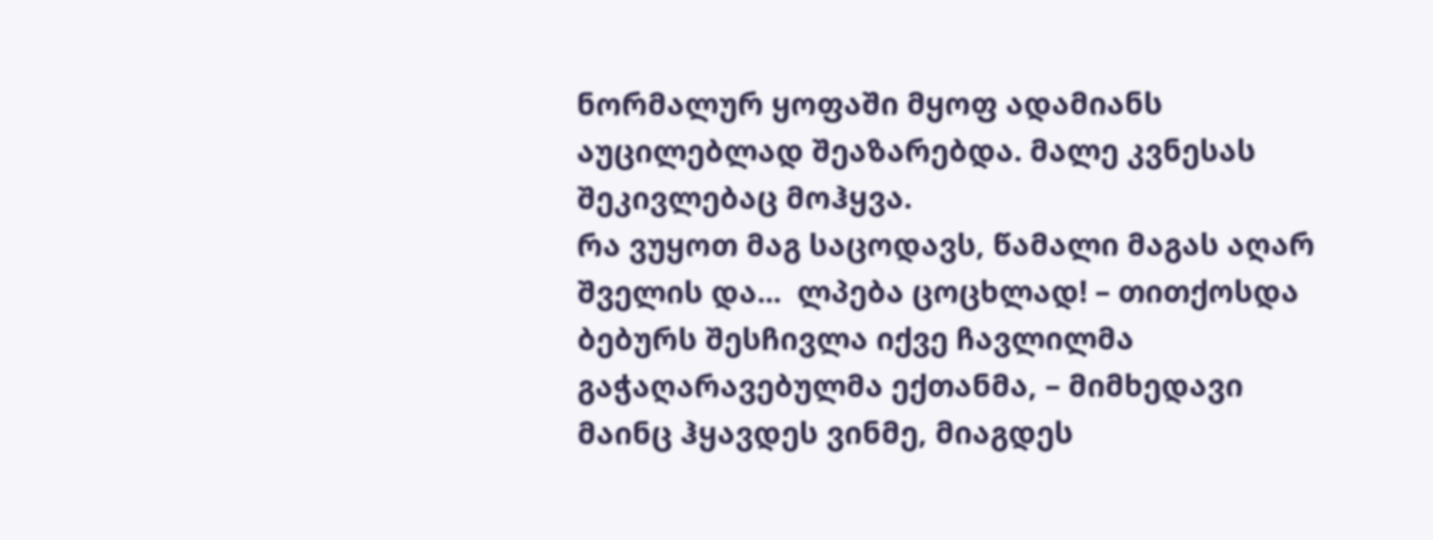ნორმალურ ყოფაში მყოფ ადამიანს აუცილებლად შეაზარებდა. მალე კვნესას შეკივლებაც მოჰყვა.
რა ვუყოთ მაგ საცოდავს, წამალი მაგას აღარ შველის და...  ლპება ცოცხლად! – თითქოსდა ბებურს შესჩივლა იქვე ჩავლილმა გაჭაღარავებულმა ექთანმა, – მიმხედავი მაინც ჰყავდეს ვინმე, მიაგდეს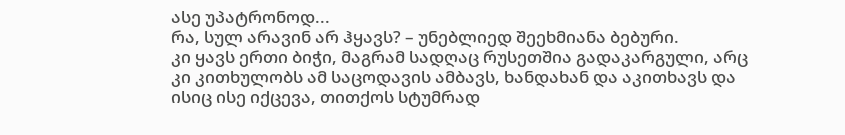ასე უპატრონოდ...
რა, სულ არავინ არ ჰყავს? – უნებლიედ შეეხმიანა ბებური.
კი ყავს ერთი ბიჭი, მაგრამ სადღაც რუსეთშია გადაკარგული, არც კი კითხულობს ამ საცოდავის ამბავს, ხანდახან და აკითხავს და ისიც ისე იქცევა, თითქოს სტუმრად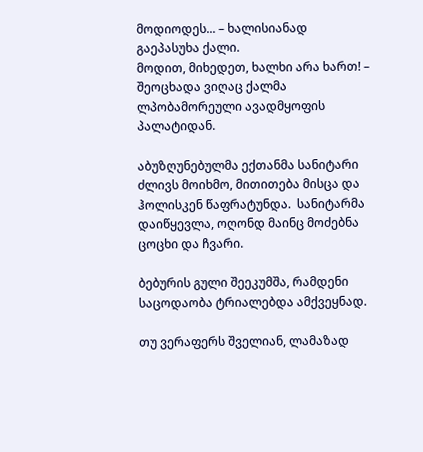მოდიოდეს... – ხალისიანად გაეპასუხა ქალი.
მოდით, მიხედეთ, ხალხი არა ხართ! – შეოცხადა ვიღაც ქალმა ლპობამორეული ავადმყოფის პალატიდან.

აბუზღუნებულმა ექთანმა სანიტარი ძლივს მოიხმო, მითითება მისცა და ჰოლისკენ წაფრატუნდა.  სანიტარმა დაიწყევლა, ოღონდ მაინც მოძებნა ცოცხი და ჩვარი.

ბებურის გული შეეკუმშა, რამდენი საცოდაობა ტრიალებდა ამქვეყნად.

თუ ვერაფერს შველიან, ლამაზად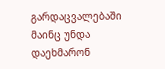გარდაცვალებაში მაინც უნდა დაეხმარონ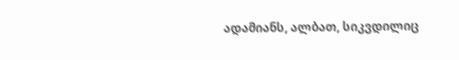ადამიანს, ალბათ, სიკვდილიც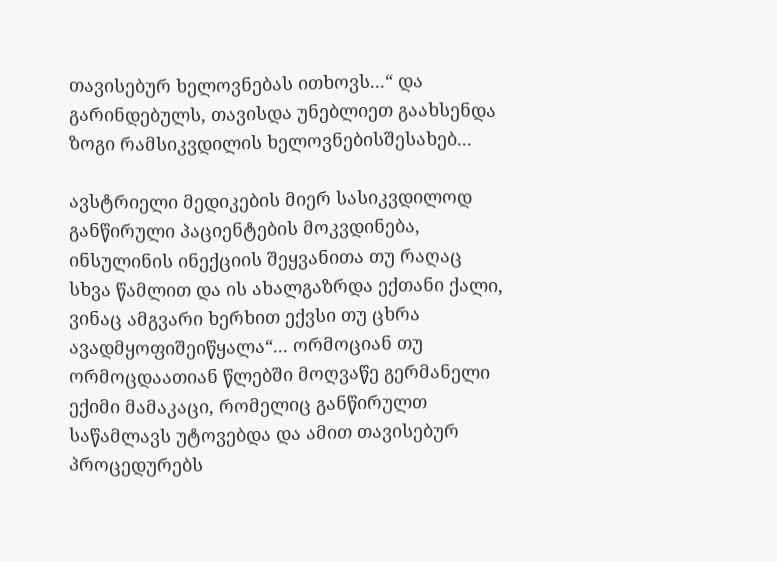თავისებურ ხელოვნებას ითხოვს...“ და გარინდებულს, თავისდა უნებლიეთ გაახსენდა ზოგი რამსიკვდილის ხელოვნებისშესახებ...

ავსტრიელი მედიკების მიერ სასიკვდილოდ განწირული პაციენტების მოკვდინება, ინსულინის ინექციის შეყვანითა თუ რაღაც სხვა წამლით და ის ახალგაზრდა ექთანი ქალი, ვინაც ამგვარი ხერხით ექვსი თუ ცხრა ავადმყოფიშეიწყალა“... ორმოციან თუ ორმოცდაათიან წლებში მოღვაწე გერმანელი ექიმი მამაკაცი, რომელიც განწირულთ საწამლავს უტოვებდა და ამით თავისებურ პროცედურებს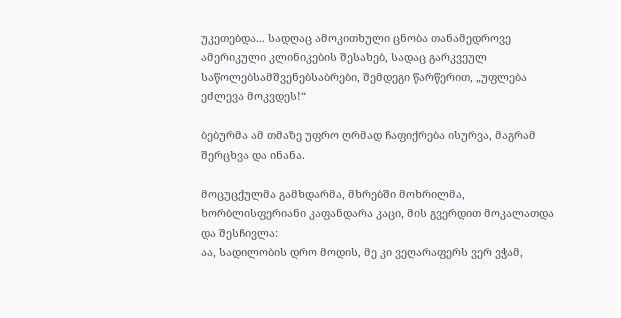უკეთებდა... სადღაც ამოკითხული ცნობა თანამედროვე ამერიკული კლინიკების შესახებ, სადაც გარკვეულ საწოლებსამშვენებსაბრები, შემდეგი წარწერით, „უფლება ეძლევა მოკვდეს!“

ბებურმა ამ თმაზე უფრო ღრმად ჩაფიქრება ისურვა, მაგრამ  შერცხვა და ინანა.

მოცუცქულმა გამხდარმა, მხრებში მოხრილმა, ხორბლისფერიანი კაფანდარა კაცი, მის გვერდით მოკალათდა და შესჩივლა:
აა, სადილობის დრო მოდის, მე კი ვეღარაფერს ვერ ვჭამ,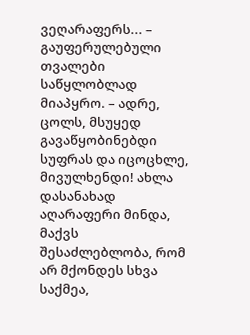ვეღარაფერს... – გაუფერულებული თვალები საწყლობლად მიაპყრო. – ადრე,  ცოლს, მსუყედ გავაწყობინებდი სუფრას და იცოცხლე, მივულხენდი! ახლა დასანახად აღარაფერი მინდა, მაქვს შესაძლებლობა, რომ არ მქონდეს სხვა საქმეა,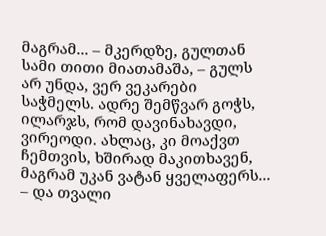მაგრამ... – მკერდზე, გულთან სამი თითი მიათამაშა, – გულს არ უნდა, ვერ ვეკარები საჭმელს. ადრე შემწვარ გოჭს, ილარჯს, რომ დავინახავდი, ვირეოდი. ახლაც, კი მოაქვთ ჩემთვის, ხშირად მაკითხავენ, მაგრამ უკან ვატან ყველაფერს... – და თვალი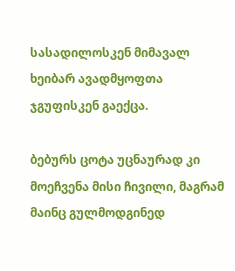სასადილოსკენ მიმავალ ხეიბარ ავადმყოფთა ჯგუფისკენ გაექცა.

ბებურს ცოტა უცნაურად კი მოეჩვენა მისი ჩივილი, მაგრამ მაინც გულმოდგინედ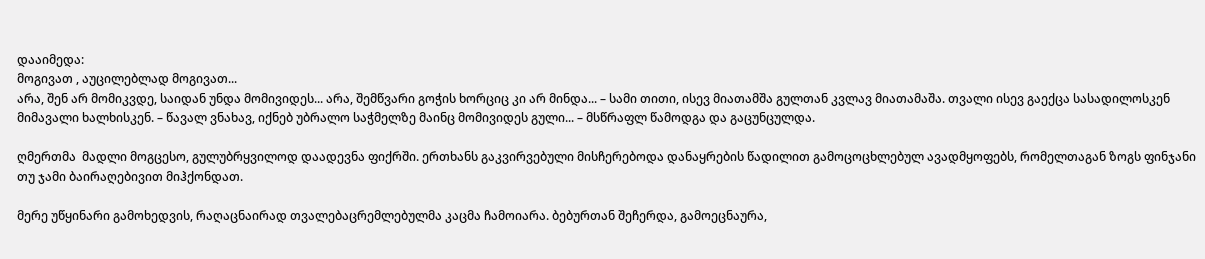დააიმედა:
მოგივათ , აუცილებლად მოგივათ...
არა, შენ არ მომიკვდე, საიდან უნდა მომივიდეს... არა, შემწვარი გოჭის ხორციც კი არ მინდა... – სამი თითი, ისევ მიათამშა გულთან კვლავ მიათამაშა. თვალი ისევ გაექცა სასადილოსკენ მიმავალი ხალხისკენ. – წავალ ვნახავ, იქნებ უბრალო საჭმელზე მაინც მომივიდეს გული... – მსწრაფლ წამოდგა და გაცუნცულდა.

ღმერთმა  მადლი მოგცესო, გულუბრყვილოდ დაადევნა ფიქრში. ერთხანს გაკვირვებული მისჩერებოდა დანაყრების წადილით გამოცოცხლებულ ავადმყოფებს, რომელთაგან ზოგს ფინჯანი თუ ჯამი ბაირაღებივით მიჰქონდათ.

მერე უწყინარი გამოხედვის, რაღაცნაირად თვალებაცრემლებულმა კაცმა ჩამოიარა. ბებურთან შეჩერდა, გამოეცნაურა,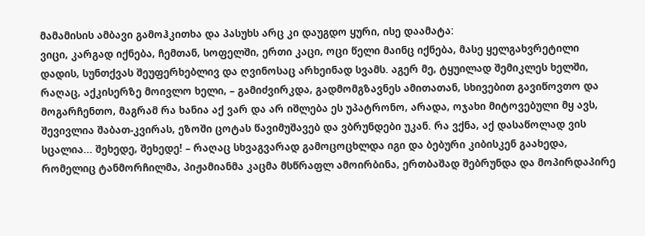მამამისის ამბავი გამოჰკითხა და პასუხს არც კი დაუგდო ყური, ისე დაამატა:
ვიცი, კარგად იქნება, ჩემთან, სოფელში, ერთი კაცი, ოცი წელი მაინც იქნება, მასე ყელგახვრეტილი დადის, სუნთქვას შეუფერხებლივ და ღვინოსაც არხეინად სვამს. აგერ მე, ტყუილად შემიკლეს ხელში, რაღაც, აქკისერზე მოივლო ხელი, – გამიძვირკდა, გადმომგზავნეს ამითათან, სხივებით გავიწოვთო და მოგარჩენთო, მაგრამ რა ხანია აქ ვარ და არ იშლება ეს უპატრონო, არადა, ოჯახი მიტოვებული მყ ავს,  შევივლია შაბათ-კვირას, ეზოში ცოტას წავიმუშავებ და ვბრუნდები უკან. რა ვქნა, აქ დასაწოლად ვის სცალია... შეხედე, შეხედე! – რაღაც სხვაგვარად გამოცოცხლდა იგი და ბებური კიბისკენ გაახედა, რომელიც ტანმორჩილმა, პიჟამიანმა კაცმა მსწრაფლ ამოირბინა, ერთბაშად შებრუნდა და მოპირდაპირე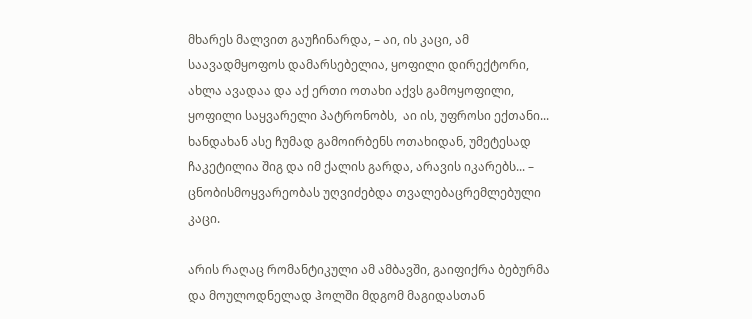მხარეს მალვით გაუჩინარდა, – აი, ის კაცი, ამ საავადმყოფოს დამარსებელია, ყოფილი დირექტორი, ახლა ავადაა და აქ ერთი ოთახი აქვს გამოყოფილი, ყოფილი საყვარელი პატრონობს,  აი ის, უფროსი ექთანი... ხანდახან ასე ჩუმად გამოირბენს ოთახიდან, უმეტესად ჩაკეტილია შიგ და იმ ქალის გარდა, არავის იკარებს... – ცნობისმოყვარეობას უღვიძებდა თვალებაცრემლებული კაცი.

არის რაღაც რომანტიკული ამ ამბავში, გაიფიქრა ბებურმა და მოულოდნელად ჰოლში მდგომ მაგიდასთან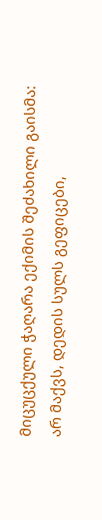მიცუცქული ჭაღარა ექიმის შეძახილი გაისმა:
არ მაქვს, დედის სულს გეფიცები,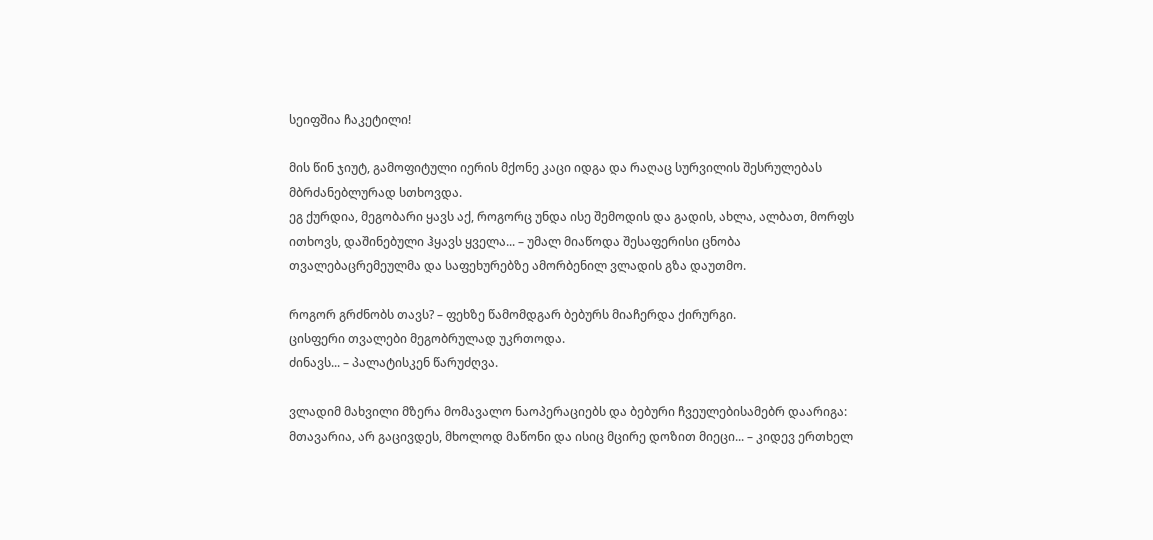სეიფშია ჩაკეტილი!

მის წინ ჯიუტ, გამოფიტული იერის მქონე კაცი იდგა და რაღაც სურვილის შესრულებას მბრძანებლურად სთხოვდა.
ეგ ქურდია, მეგობარი ყავს აქ, როგორც უნდა ისე შემოდის და გადის, ახლა, ალბათ, მორფს ითხოვს, დაშინებული ჰყავს ყველა... – უმალ მიაწოდა შესაფერისი ცნობა თვალებაცრემეულმა და საფეხურებზე ამორბენილ ვლადის გზა დაუთმო.

როგორ გრძნობს თავს? – ფეხზე წამომდგარ ბებურს მიაჩერდა ქირურგი.
ცისფერი თვალები მეგობრულად უკრთოდა.
ძინავს... – პალატისკენ წარუძღვა.

ვლადიმ მახვილი მზერა მომავალო ნაოპერაციებს და ბებური ჩვეულებისამებრ დაარიგა:
მთავარია, არ გაცივდეს, მხოლოდ მაწონი და ისიც მცირე დოზით მიეცი... – კიდევ ერთხელ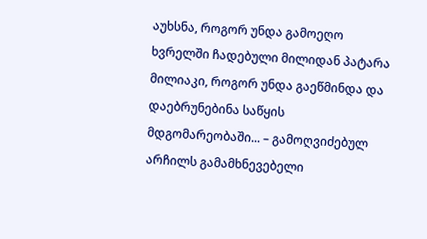აუხსნა, როგორ უნდა გამოეღო ხვრელში ჩადებული მილიდან პატარა მილიაკი, როგორ უნდა გაეწმინდა და დაებრუნებინა საწყის მდგომარეობაში... – გამოღვიძებულ არჩილს გამამხნევებელი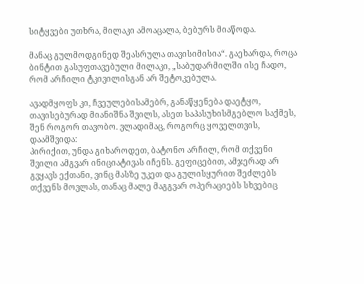სიტყვები უთხრა, მილაკი ამოაცალა, ბებურს მიაწოდა.

მანაც გულმოდგინედ შეასრულა თავისიმისია“. გაეხარდა, როცა ბინტით გასუფთავებული მილაკი, „საბუდარმილში ისე ჩადო, რომ არჩილი ტკივილისგან არ შეტოკებულა.

ავადმყოფს კი, ჩვეულებისამებრ, განაწყენება დაეტყო, თავისებურად მიანიშნა შვილს, ასეთ საპასუხისმგებლო საქმეს, შენ როგორ თავობო. ვლადიმაც, როგორც ყოველთვის, დაამშვიდა:
პირიქით, უნდა გიხაროდეთ, ბატონო არჩილ, რომ თქვენი შვილი ამგვარ ინიციატივას იჩენს. გეფიცებით, ამჯერად არ გვყავს ექთანი, ვინც მასზე უკეთ და გულისყურით შეძლებს თქვენს მოვლას, თანაც მალე მაგგვარ ოპერაციებს სხვებიც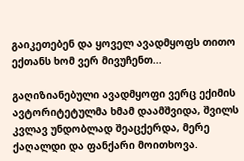გაიკეთებენ და ყოველ ავადმყოფს თითო ექთანს ხომ ვერ მივუჩენთ...

გაღიზიანებული ავადმყოფი ვერც ექიმის ავტორიტეტულმა ხმამ დაამშვიდა, შვილს კვლავ უნდობლად შეაცქერდა, მერე ქაღალდი და ფანქარი მოითხოვა.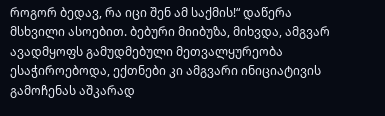როგორ ბედავ, რა იცი შენ ამ საქმის!“ დაწერა მსხვილი ასოებით. ბებური მიიბუზა, მიხვდა, ამგვარ ავადმყოფს გამუდმებული მეთვალყურეობა ესაჭიროებოდა, ექთნები კი ამგვარი ინიციატივის გამოჩენას აშკარად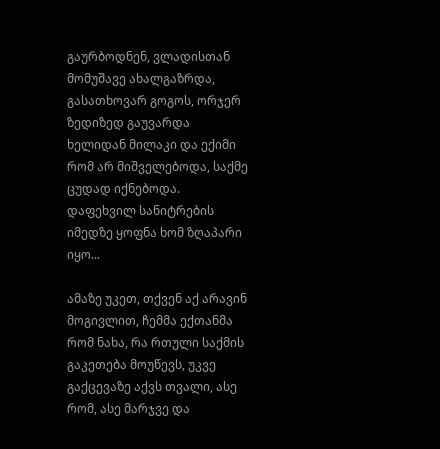გაურბოდნენ, ვლადისთან მომუშავე ახალგაზრდა, გასათხოვარ გოგოს, ორჯერ ზედიზედ გაუვარდა ხელიდან მილაკი და ექიმი რომ არ მიშველებოდა, საქმე ცუდად იქნებოდა. დაფეხვილ სანიტრების იმედზე ყოფნა ხომ ზღაპარი იყო...

ამაზე უკეთ, თქვენ აქ არავინ მოგივლით, ჩემმა ექთანმა რომ ნახა, რა რთული საქმის გაკეთება მოუწევს, უკვე გაქცევაზე აქვს თვალი, ასე რომ, ასე მარჯვე და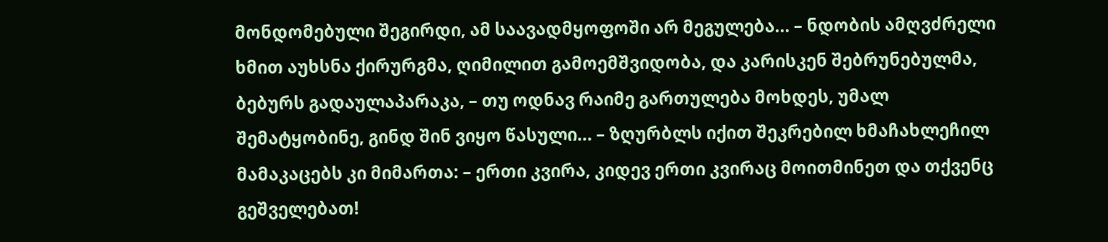მონდომებული შეგირდი, ამ საავადმყოფოში არ მეგულება... – ნდობის ამღვძრელი ხმით აუხსნა ქირურგმა, ღიმილით გამოემშვიდობა, და კარისკენ შებრუნებულმა, ბებურს გადაულაპარაკა, – თუ ოდნავ რაიმე გართულება მოხდეს, უმალ შემატყობინე, გინდ შინ ვიყო წასული... – ზღურბლს იქით შეკრებილ ხმაჩახლეჩილ მამაკაცებს კი მიმართა: – ერთი კვირა, კიდევ ერთი კვირაც მოითმინეთ და თქვენც გეშველებათ!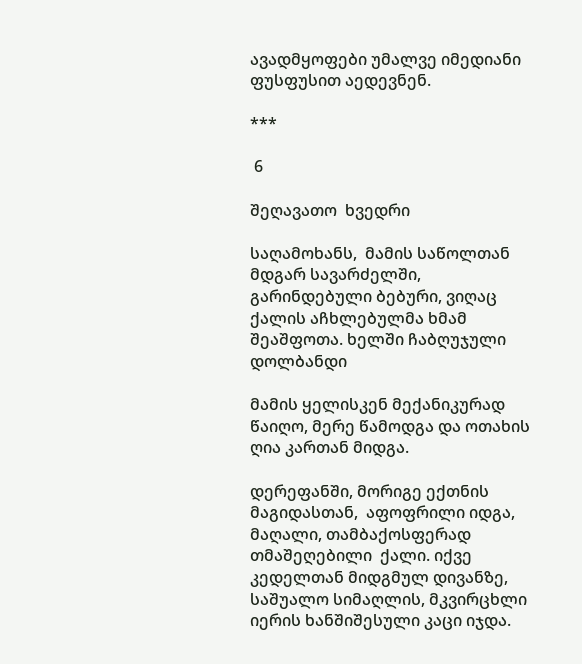ავადმყოფები უმალვე იმედიანი ფუსფუსით აედევნენ.

***

 6

შეღავათო  ხვედრი

საღამოხანს,  მამის საწოლთან მდგარ სავარძელში,  გარინდებული ბებური, ვიღაც ქალის აჩხლებულმა ხმამ შეაშფოთა. ხელში ჩაბღუჯული დოლბანდი

მამის ყელისკენ მექანიკურად წაიღო, მერე წამოდგა და ოთახის ღია კართან მიდგა.

დერეფანში, მორიგე ექთნის მაგიდასთან,  აფოფრილი იდგა, მაღალი, თამბაქოსფერად თმაშეღებილი  ქალი. იქვე კედელთან მიდგმულ დივანზე, საშუალო სიმაღლის, მკვირცხლი იერის ხანშიშესული კაცი იჯდა.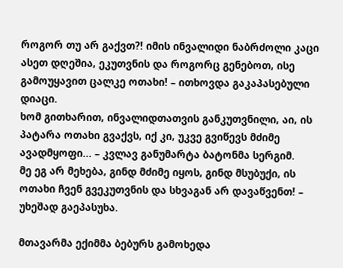როგორ თუ არ გაქვთ?! იმის ინვალიდი ნაბრძოლი კაცი ასეთ დღეშია, ეკუთვნის და როგორც გენებოთ, ისე გამოუყავით ცალკე ოთახი! – ითხოვდა გაკაპასებული დიაცი.
ხომ გითხარით, ინვალიდთათვის განკუთვნილი, აი, ის პატარა ოთახი გვაქვს, იქ კი, უკვე გვიწევს მძიმე ავადმყოფი... – კვლავ განუმარტა ბატონმა სერგიმ.
მე ეგ არ მეხება, გინდ მძიმე იყოს, გინდ მსუბუქი, ის ოთახი ჩვენ გვეკუთვნის და სხვაგან არ დავაწვენთ! – უხეშად გაეპასუხა.

მთავარმა ექიმმა ბებურს გამოხედა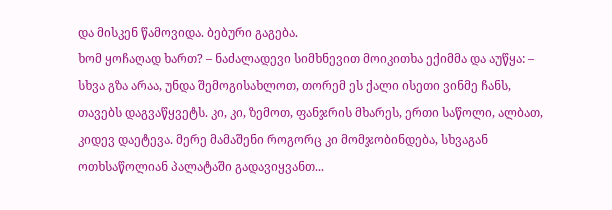და მისკენ წამოვიდა. ბებური გაგება.
ხომ ყოჩაღად ხართ? – ნაძალადევი სიმხნევით მოიკითხა ექიმმა და აუწყა: – სხვა გზა არაა, უნდა შემოგისახლოთ, თორემ ეს ქალი ისეთი ვინმე ჩანს, თავებს დაგვაწყვეტს. კი, კი, ზემოთ, ფანჯრის მხარეს, ერთი საწოლი, ალბათ, კიდევ დაეტევა. მერე მამაშენი როგორც კი მომჯობინდება, სხვაგან ოთხსაწოლიან პალატაში გადავიყვანთ...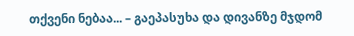თქვენი ნებაა... – გაეპასუხა და დივანზე მჯდომ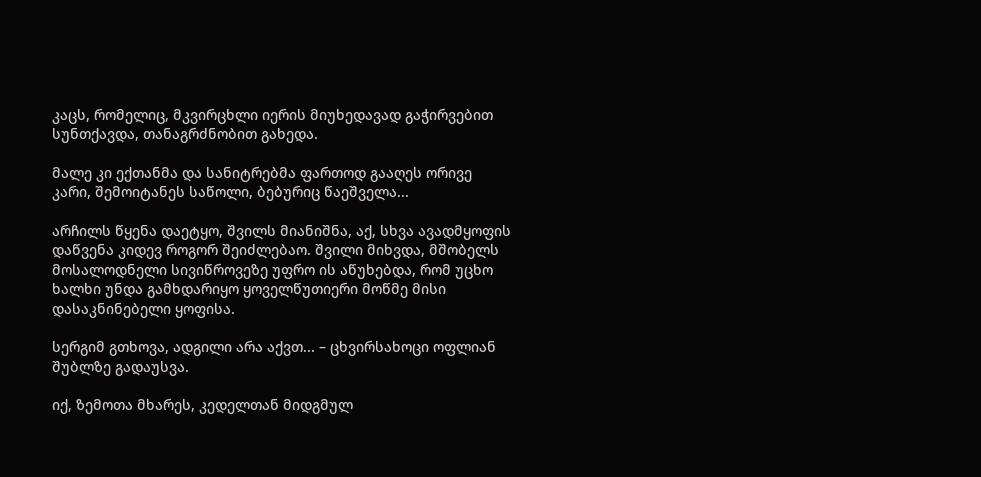კაცს, რომელიც, მკვირცხლი იერის მიუხედავად გაჭირვებით სუნთქავდა, თანაგრძნობით გახედა.

მალე კი ექთანმა და სანიტრებმა ფართოდ გააღეს ორივე კარი, შემოიტანეს საწოლი, ბებურიც წაეშველა...

არჩილს წყენა დაეტყო, შვილს მიანიშნა, აქ, სხვა ავადმყოფის დაწვენა კიდევ როგორ შეიძლებაო. შვილი მიხვდა, მშობელს მოსალოდნელი სივიწროვეზე უფრო ის აწუხებდა, რომ უცხო ხალხი უნდა გამხდარიყო ყოველწუთიერი მოწმე მისი დასაკნინებელი ყოფისა.

სერგიმ გთხოვა, ადგილი არა აქვთ... – ცხვირსახოცი ოფლიან შუბლზე გადაუსვა.

იქ, ზემოთა მხარეს, კედელთან მიდგმულ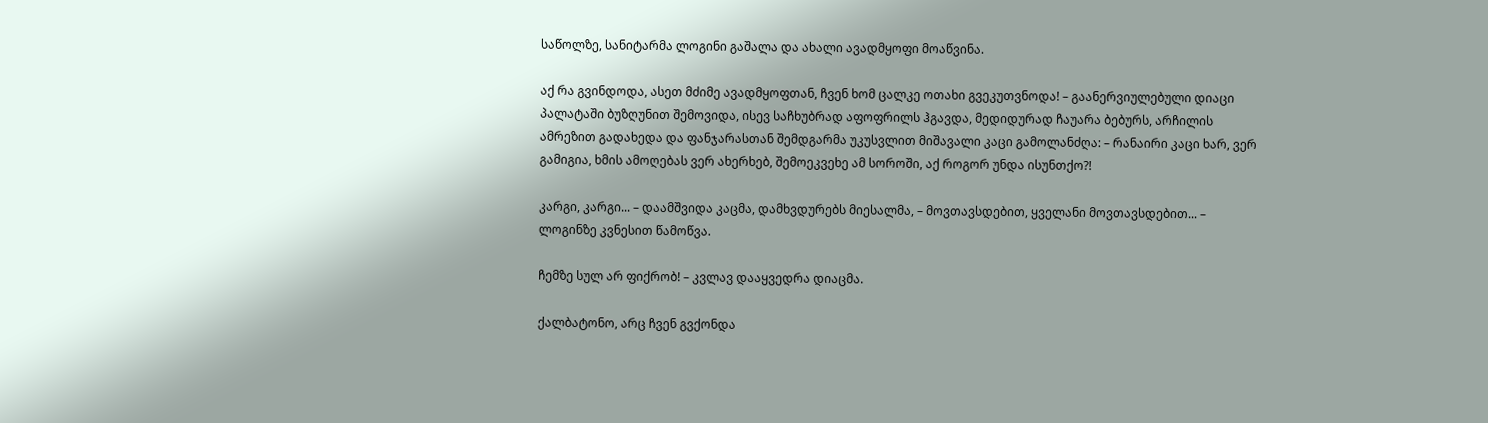საწოლზე, სანიტარმა ლოგინი გაშალა და ახალი ავადმყოფი მოაწვინა.

აქ რა გვინდოდა, ასეთ მძიმე ავადმყოფთან, ჩვენ ხომ ცალკე ოთახი გვეკუთვნოდა! – გაანერვიულებული დიაცი პალატაში ბუზღუნით შემოვიდა, ისევ საჩხუბრად აფოფრილს ჰგავდა, მედიდურად ჩაუარა ბებურს, არჩილის ამრეზით გადახედა და ფანჯარასთან შემდგარმა უკუსვლით მიშავალი კაცი გამოლანძღა: – რანაირი კაცი ხარ, ვერ გამიგია, ხმის ამოღებას ვერ ახერხებ, შემოეკვეხე ამ სოროში, აქ როგორ უნდა ისუნთქო?!

კარგი, კარგი... – დაამშვიდა კაცმა, დამხვდურებს მიესალმა, – მოვთავსდებით, ყველანი მოვთავსდებით... – ლოგინზე კვნესით წამოწვა.

ჩემზე სულ არ ფიქრობ! – კვლავ დააყვედრა დიაცმა.

ქალბატონო, არც ჩვენ გვქონდა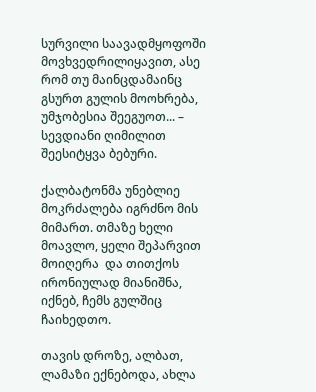სურვილი საავადმყოფოში მოვხვედრილიყავით, ასე რომ თუ მაინცდამაინც გსურთ გულის მოოხრება, უმჯობესია შეეგუოთ... – სევდიანი ღიმილით შეესიტყვა ბებური.

ქალბატონმა უნებლიე მოკრძალება იგრძნო მის მიმართ. თმაზე ხელი მოავლო, ყელი შეპარვით მოიღერა  და თითქოს ირონიულად მიანიშნა, იქნებ, ჩემს გულშიც ჩაიხედთო.

თავის დროზე, ალბათ, ლამაზი ექნებოდა, ახლა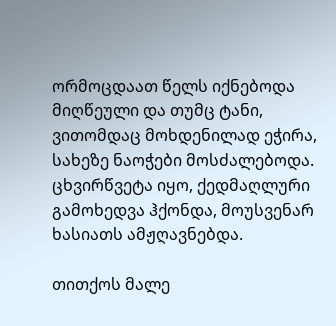ორმოცდაათ წელს იქნებოდა მიღწეული და თუმც ტანი, ვითომდაც მოხდენილად ეჭირა, სახეზე ნაოჭები მოსძალებოდა. ცხვირწვეტა იყო, ქედმაღლური გამოხედვა ჰქონდა, მოუსვენარ ხასიათს ამჟღავნებდა.

თითქოს მალე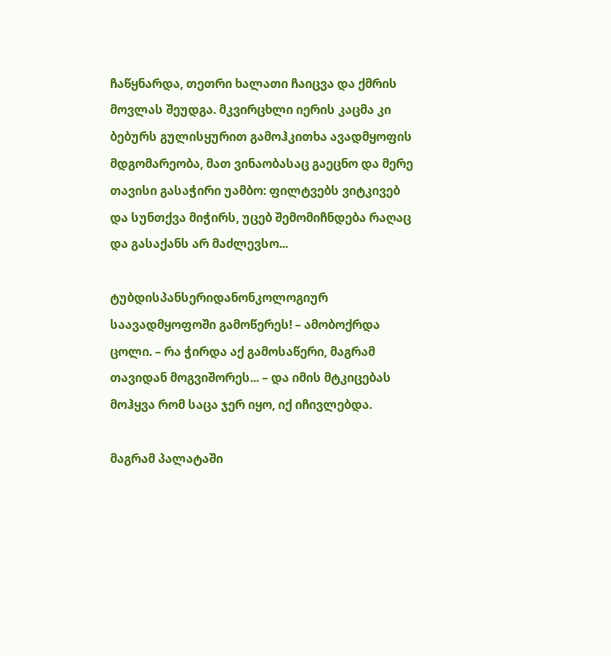ჩაწყნარდა, თეთრი ხალათი ჩაიცვა და ქმრის მოვლას შეუდგა. მკვირცხლი იერის კაცმა კი ბებურს გულისყურით გამოჰკითხა ავადმყოფის მდგომარეობა, მათ ვინაობასაც გაეცნო და მერე თავისი გასაჭირი უამბო: ფილტვებს ვიტკივებ და სუნთქვა მიჭირს, უცებ შემომიჩნდება რაღაც და გასაქანს არ მაძლევსო...

ტუბდისპანსერიდანონკოლოგიურ საავადმყოფოში გამოწერეს! – ამობოქრდა ცოლი. – რა ჭირდა აქ გამოსაწერი, მაგრამ თავიდან მოგვიშორეს... – და იმის მტკიცებას მოჰყვა რომ საცა ჯერ იყო, იქ იჩივლებდა.

მაგრამ პალატაში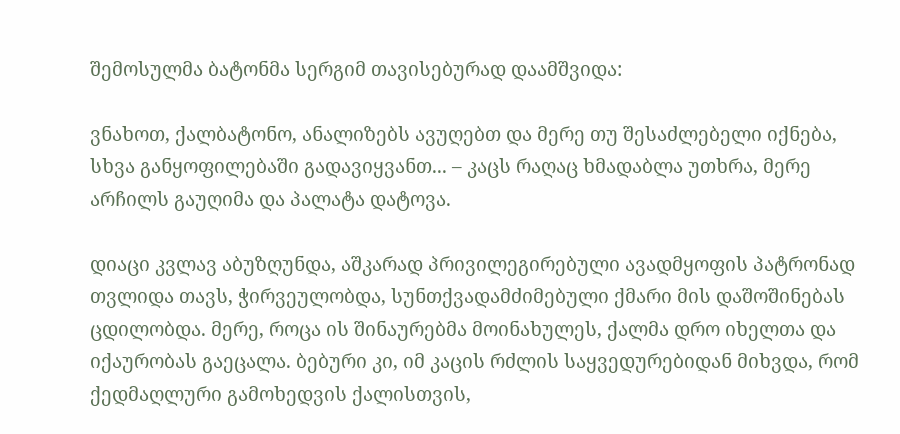შემოსულმა ბატონმა სერგიმ თავისებურად დაამშვიდა:

ვნახოთ, ქალბატონო, ანალიზებს ავუღებთ და მერე თუ შესაძლებელი იქნება, სხვა განყოფილებაში გადავიყვანთ... – კაცს რაღაც ხმადაბლა უთხრა, მერე არჩილს გაუღიმა და პალატა დატოვა.

დიაცი კვლავ აბუზღუნდა, აშკარად პრივილეგირებული ავადმყოფის პატრონად თვლიდა თავს, ჭირვეულობდა, სუნთქვადამძიმებული ქმარი მის დაშოშინებას ცდილობდა. მერე, როცა ის შინაურებმა მოინახულეს, ქალმა დრო იხელთა და იქაურობას გაეცალა. ბებური კი, იმ კაცის რძლის საყვედურებიდან მიხვდა, რომ ქედმაღლური გამოხედვის ქალისთვის,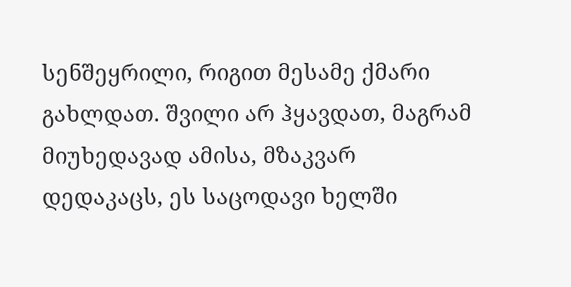სენშეყრილი, რიგით მესამე ქმარი გახლდათ. შვილი არ ჰყავდათ, მაგრამ მიუხედავად ამისა, მზაკვარ დედაკაცს, ეს საცოდავი ხელში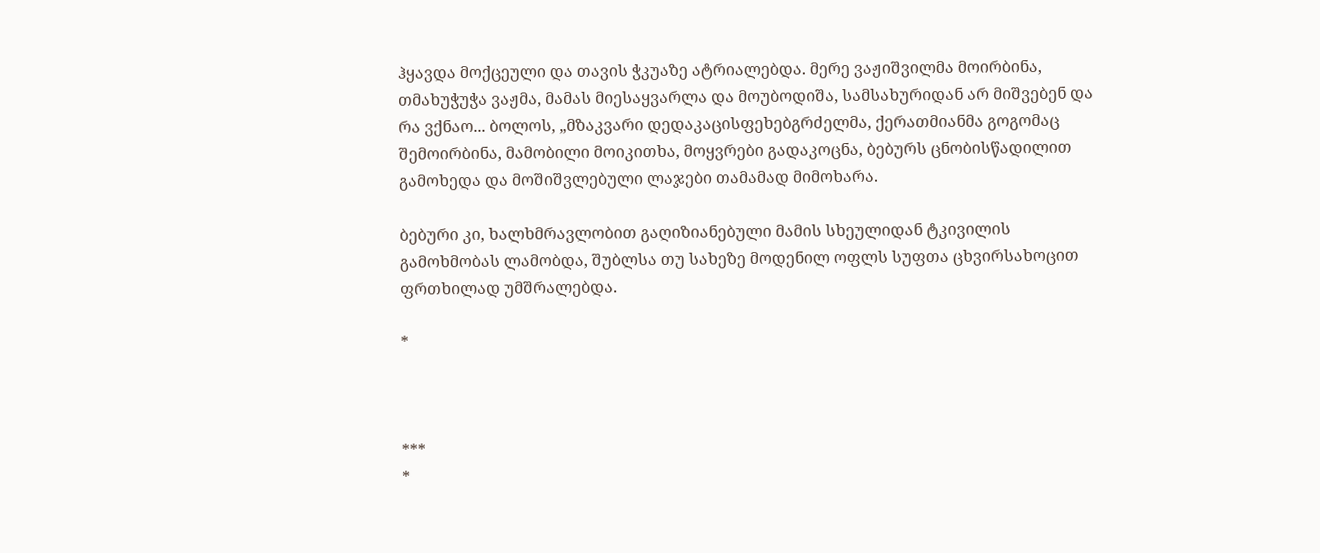ჰყავდა მოქცეული და თავის ჭკუაზე ატრიალებდა. მერე ვაჟიშვილმა მოირბინა, თმახუჭუჭა ვაჟმა, მამას მიესაყვარლა და მოუბოდიშა, სამსახურიდან არ მიშვებენ და რა ვქნაო... ბოლოს, „მზაკვარი დედაკაცისფეხებგრძელმა, ქერათმიანმა გოგომაც შემოირბინა, მამობილი მოიკითხა, მოყვრები გადაკოცნა, ბებურს ცნობისწადილით გამოხედა და მოშიშვლებული ლაჯები თამამად მიმოხარა.

ბებური კი, ხალხმრავლობით გაღიზიანებული მამის სხეულიდან ტკივილის გამოხმობას ლამობდა, შუბლსა თუ სახეზე მოდენილ ოფლს სუფთა ცხვირსახოცით ფრთხილად უმშრალებდა.

*



***
*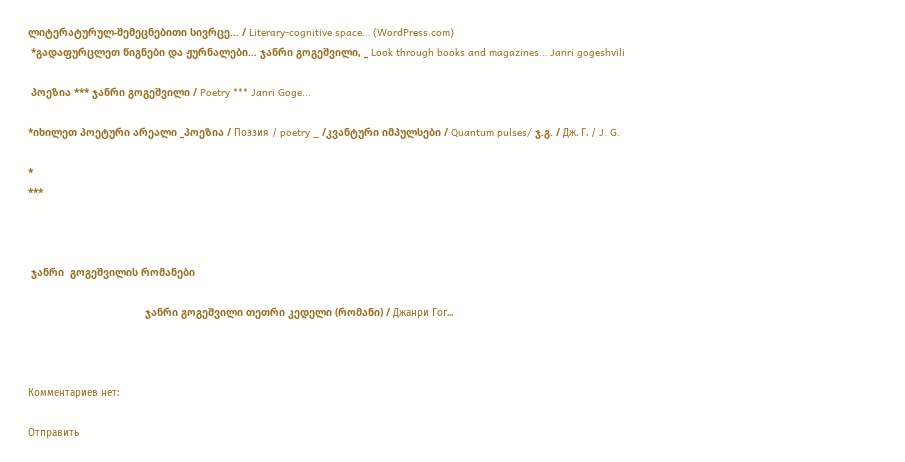ლიტერატურულ-შემეცნებითი სივრცე… / Literary-cognitive space… (WordPress.com)
 *გადაფურცლეთ წიგნები და ჟურნალები… ჯანრი გოგეშვილი, _ Look through books and magazines… Janri gogeshvili

 პოეზია *** ჯანრი გოგეშვილი / Poetry *** Janri Goge...

*იხილეთ პოეტური არეალი _პოეზია / Поэзия / poetry _ /კვანტური იმპულსები / Quantum pulses/ ჯ.გ. / Дж. Г. / J. G.

*
***



 ჯანრი  გოგეშვილის რომანები

                                       ჯანრი გოგეშვილი თეთრი კედელი (რომანი) / Джанри Гог...



Комментариев нет:

Отправить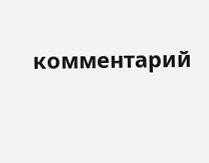комментарий